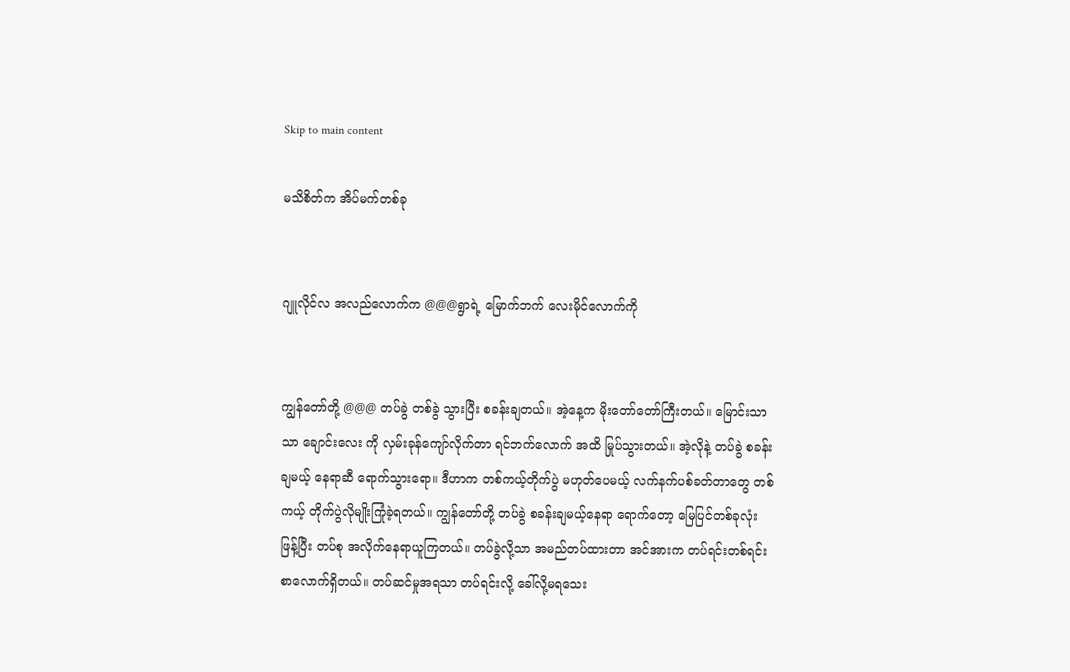Skip to main content

မသိစိတ်က အိပ်မက်တစ်ခု


ဂျူလိုင်လ အလည်လောက်က @@@ရွာရဲ့ မြောက်ဘက် လေးမိုင်လောက်ကို


ကျွန်တော်တို့ @@@ တပ်ခွဲ တစ်ခွဲ သွားပြီး စခန်းချတယ်။ အဲ့နေ့က မိုးတော်တော်ကြီးတယ်။ မြောင်းသာသာ ချောင်းလေး ကို လှမ်းခုန်ကျော်လိုက်တာ ရင်ဘက်လောက် အထိ မြုပ်သွားတယ်။ အဲ့လိုနဲ့ တပ်ခွဲ စခန်းချမယ့် နေရာဆီ ရောက်သွားရော။ ဒီဟာက တစ်ကယ့်တိုက်ပွဲ မဟုတ်ပေမယ့် လက်နက်ပစ်ခတ်တာတွေ တစ်ကယ့် တိုက်ပွဲလိုမျိုးကြုံခဲ့ရတယ်။ ကျွန်တော်တို့ တပ်ခွဲ စခန်းချမယ့်နေရာ ရောက်တော့ မြေပြင်တစ်ခုလုံး ဖြန့်ပြီး တပ်စု အလိုက်နေရာယူကြတယ်။ တပ်ခွဲလို့သာ အမည်တပ်ထားတာ အင်အားက တပ်ရင်းတစ်ရင်းစာလောက်ရှိတယ်။ တပ်ဆင်မှုအရသာ တပ်ရင်းလို့ ခေါ်လို့မရသေး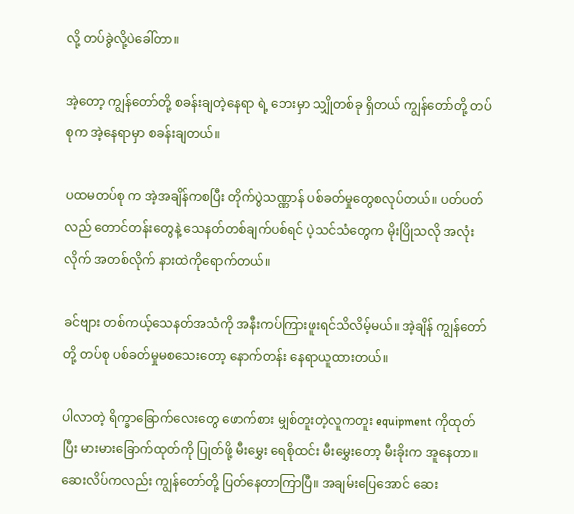လို့ တပ်ခွဲလို့ပဲခေါ်တာ။

အဲ့တော့ ကျွန်တော်တို့ စခန်းချတဲ့နေရာ ရဲ့ ဘေးမှာ သျှိုတစ်ခု ရှိတယ် ကျွန်တော်တို့ တပ်စုက အဲ့နေရာမှာ စခန်းချတယ်။

ပထမတပ်စု က အဲ့အချိန်ကစပြီး တိုက်ပွဲသဏ္ဏာန် ပစ်ခတ်မှုတွေစလုပ်တယ်။ ပတ်ပတ်လည် တောင်တန်းတွေနဲ့ သေနတ်တစ်ချက်ပစ်ရင် ပဲ့သင်သံတွေက မိုးပြိုသလို အလုံးလိုက် အတစ်လိုက် နားထဲကိုရောက်တယ်။

ခင်ဗျား တစ်ကယ့်သေနတ်အသံကို အနီးကပ်ကြားဖူးရင်သိလိမ့်မယ်။ အဲ့ချိန် ကျွန်တော်တို့ တပ်စု ပစ်ခတ်မှုမစသေးတော့ နောက်တန်း နေရာယူထားတယ်။

ပါလာတဲ့ ရိက္ခာခြောက်လေးတွေ ဖောက်စား မျှစ်တူးတဲ့လူကတူး equipment ကိုထုတ်ပြီး မားမားခြောက်ထုတ်ကို ပြုတ်ဖို့ မီးမွှေး ရေစိုထင်း မီးမွှေးတော့ မီးခိုးက အူနေတာ။ ဆေးလိပ်ကလည်း ကျွန်တော်တို့ ပြတ်နေတာကြာပြီ။ အချမ်းပြေအောင် ဆေး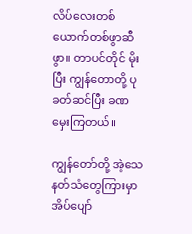လိပ်လေးတစ်ယောက်တစ်ဖွာဆီဖွာ။ တာပင်တိုင် မိုးပြီး ကျွန်တောတို့ ပုခတ်ဆင်ပြီး ခဏ မှေးကြတယ်။

ကျွန်တော်တို့ အဲ့သေနတ်သံတွေကြားမှာ အိပ်ပျော်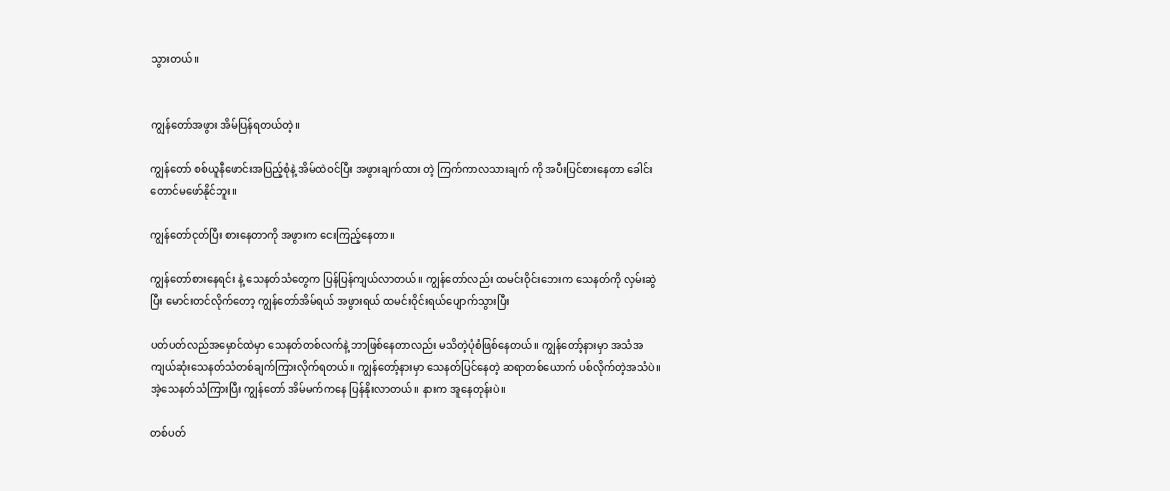သွားတယ်။


ကျွန်တော်အဖွား အိမ်ပြန်ရတယ်တဲ့။

ကျွန်တော် စစ်ယူနီဖောင်းအပြည့်စုံနဲ့ အိမ်ထဲဝင်ပြီး အဖွားချက်ထား တဲ့ ကြက်ကာလသားချက် ကို အပီးပြင်စားနေတာ ခေါင်းတောင်မဖော်နိုင်ဘူး။

ကျွန်တော်ငုတ်ပြီး စားနေတာကို အဖွားက ငေးကြည့်နေတာ။

ကျွန်တော်စားနေရင်း နဲ့ သေနတ်သံတွေက ပြန်ပြန်ကျယ်လာတယ်။ ကျွန်တော်လည်း ထမင်းဝိုင်းဘေးက သေနတ်ကို လှမ်းဆွဲပြီး မောင်းတင်လိုက်တော့ ကျွန်တော်အိမ်ရယ် အဖွားရယ် ထမင်းဝိုင်းရယ်ပျောက်သွားပြီး

ပတ်ပတ်လည်အမှောင်ထဲမှာ သေနတ်တစ်လက်နဲ့ ဘာဖြစ်နေတာလည်း မသိတဲ့ပုံစံဖြစ်နေတယ်။ ကျွန်တော့်နားမှာ အသံအကျယ်ဆုံးသေနတ်သံတစ်ချက်ကြားလိုက်ရတယ်။ ကျွန်တော့်နားမှာ သေနတ်ပြင်နေတဲ့ ဆရာတစ်ယောက် ပစ်လိုက်တဲ့အသံပဲ။ အဲ့သေနတ်သံကြားပြီး ကျွန်တော် အိမ်မက်ကနေ ပြန်နိုးလာတယ်။ နားက အူနေတုန်းပဲ။

တစ်ပတ်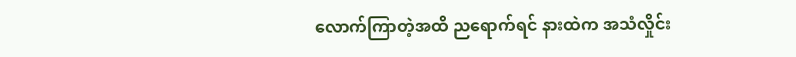လောက်ကြာတဲ့အထိ ညရောက်ရင် နားထဲက အသံလှိုင်း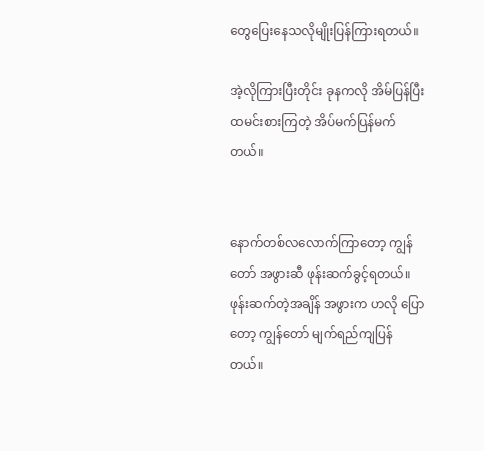တွေပြေးနေသလိုမျိုးပြန်ကြားရတယ်။

အဲ့လိုကြားပြီးတိုင်း ခုနကလို အိမ်ပြန်ပြီး ထမင်းစားကြတဲ့ အိပ်မက်ပြန်မက်တယ်။


နောက်တစ်လလောက်ကြာတော့ ကျွန်တော် အဖွားဆီ ဖုန်းဆက်ခွင့်ရတယ်။ ဖုန်းဆက်တဲ့အချိန် အဖွားက ဟလို ပြောတော့ ကျွန်တော် မျက်ရည်ကျပြန်တယ်။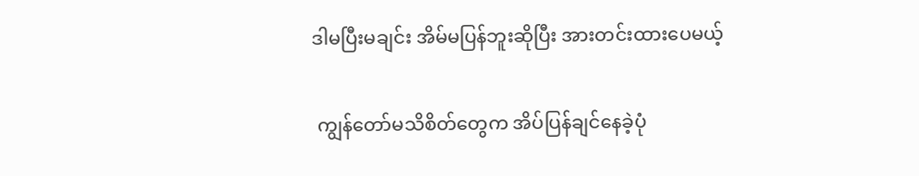ဒါမပြီးမချင်း အိမ်မပြန်ဘူးဆိုပြီး အားတင်းထားပေမယ့်

 ကျွန်တော်မသိစိတ်တွေက အိပ်ပြန်ချင်နေခဲ့ပုံ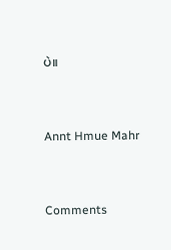ပဲ။


Annt Hmue Mahr


Comments